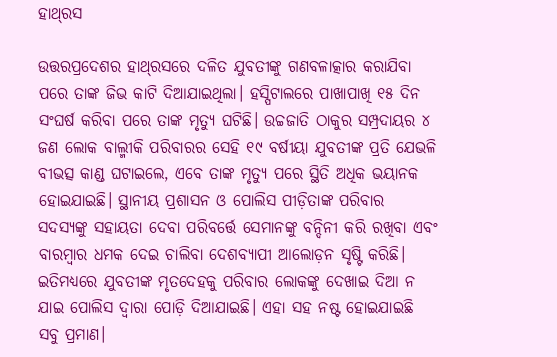ହାଥ୍‌ରସ

ଉତ୍ତରପ୍ରଦେଶର ହାଥ୍‌ରସରେ ଦଳିତ ଯୁବତୀଙ୍କୁ ଗଣବଳାତ୍କାର କରାଯିବା ପରେ ତାଙ୍କ ଜିଭ କାଟି ଦିଆଯାଇଥିଲା। ହସ୍ପିଟାଲରେ ପାଖାପାଖି ୧୫ ଦିନ ସଂଘର୍ଷ କରିବା ପରେ ତାଙ୍କ ମୃତ୍ୟୁ ଘଟିଛି। ଉଚ୍ଚଜାତି ଠାକୁର ସମ୍ପ୍ରଦାୟର ୪ ଜଣ ଲୋକ ବାଲ୍ମୀକି ପରିବାରର ସେହି ୧୯ ବର୍ଷୀୟା ଯୁବତୀଙ୍କ ପ୍ରତି ଯେଭଳି ବୀଭତ୍ସ କାଣ୍ଡ ଘଟାଇଲେ, ଏବେ ତାଙ୍କ ମୃତ୍ୟୁ ପରେ ସ୍ଥିତି ଅଧିକ ଭୟାନକ ହୋଇଯାଇଛି। ସ୍ଥାନୀୟ ପ୍ରଶାସନ ଓ ପୋଲିସ ପୀଡ଼ିତାଙ୍କ ପରିବାର ସଦସ୍ୟଙ୍କୁ ସହାୟତା ଦେବା ପରିବର୍ତ୍ତେ ସେମାନଙ୍କୁ ବନ୍ଦିନୀ କରି ରଖିବା ଏବଂ ବାରମ୍ବାର ଧମକ ଦେଇ ଚାଲିବା ଦେଶବ୍ୟାପୀ ଆଲୋଡ଼ନ ସୃଷ୍ଟି କରିଛି। ଇତିମଧ୍ୟରେ ଯୁବତୀଙ୍କ ମୃତଦେହକୁ ପରିବାର ଲୋକଙ୍କୁ ଦେଖାଇ ଦିଆ ନ ଯାଇ ପୋଲିସ ଦ୍ୱାରା ପୋଡ଼ି ଦିଆଯାଇଛି। ଏହା ସହ ନଷ୍ଟ ହୋଇଯାଇଛି ସବୁ ପ୍ରମାଣ।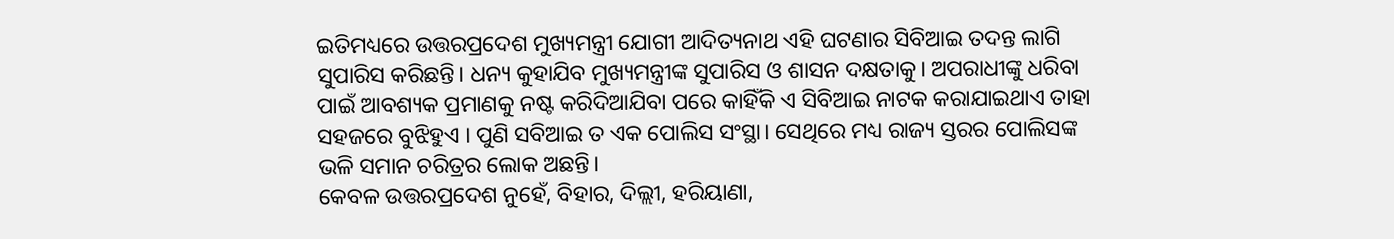ଇତିମଧ୍ୟରେ ଉତ୍ତରପ୍ରଦେଶ ମୁଖ୍ୟମନ୍ତ୍ରୀ ଯୋଗୀ ଆଦିତ୍ୟନାଥ ଏହି ଘଟଣାର ସିବିଆଇ ତଦନ୍ତ ଲାଗି ସୁପାରିସ କରିଛନ୍ତି। ଧନ୍ୟ କୁହାଯିବ ମୁଖ୍ୟମନ୍ତ୍ରୀଙ୍କ ସୁପାରିସ ଓ ଶାସନ ଦକ୍ଷତାକୁ। ଅପରାଧୀଙ୍କୁ ଧରିବା ପାଇଁ ଆବଶ୍ୟକ ପ୍ରମାଣକୁ ନଷ୍ଟ କରିଦିଆଯିବା ପରେ କାହିଁକି ଏ ସିବିଆଇ ନାଟକ କରାଯାଇଥାଏ ତାହା ସହଜରେ ବୁଝିହୁଏ । ପୁଣି ସବିଆଇ ତ ଏକ ପୋଲିସ ସଂସ୍ଥା। ସେଥିରେ ମଧ୍ୟ ରାଜ୍ୟ ସ୍ତରର ପୋଲିସଙ୍କ ଭଳି ସମାନ ଚରିତ୍ରର ଲୋକ ଅଛନ୍ତି।
କେବଳ ଉତ୍ତରପ୍ରଦେଶ ନୁହେଁ, ବିହାର, ଦିଲ୍ଲୀ, ହରିୟାଣା,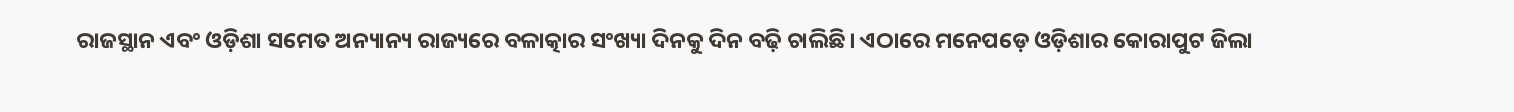ରାଜସ୍ଥାନ ଏବଂ ଓଡ଼ିଶା ସମେତ ଅନ୍ୟାନ୍ୟ ରାଜ୍ୟରେ ବଳାତ୍କାର ସଂଖ୍ୟା ଦିନକୁ ଦିନ ବଢ଼ି ଚାଲିଛି। ଏଠାରେ ମନେପଡ଼େ ଓଡ଼ିଶାର କୋରାପୁଟ ଜିଲା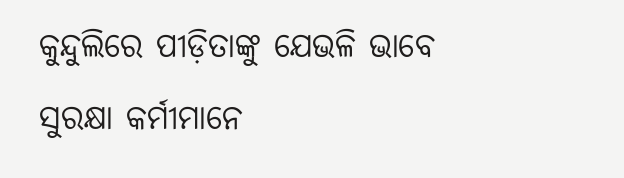କୁନ୍ଦୁଲିରେ ପୀଡ଼ିତାଙ୍କୁ ଯେଭଳି ଭାବେ ସୁରକ୍ଷା କର୍ମୀମାନେ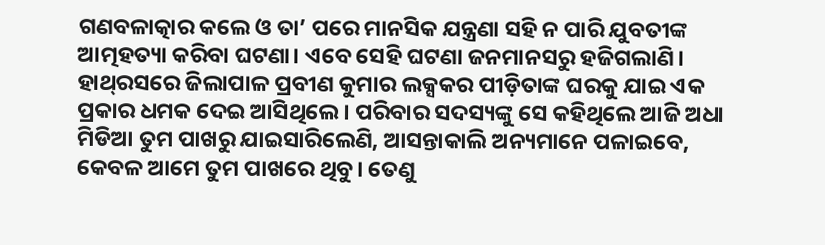ଗଣବଳାତ୍କାର କଲେ ଓ ତା’ ପରେ ମାନସିକ ଯନ୍ତ୍ରଣା ସହି ନ ପାରି ଯୁବତୀଙ୍କ ଆତ୍ମହତ୍ୟା କରିବା ଘଟଣା। ଏବେ ସେହି ଘଟଣା ଜନମାନସରୁ ହଜିଗଲାଣି। ହାଥ୍‌ରସରେ ଜିଲାପାଳ ପ୍ରବୀଣ କୁମାର ଲକ୍ସକର ପୀଡ଼ିତାଙ୍କ ଘରକୁ ଯାଇ ଏକ ପ୍ରକାର ଧମକ ଦେଇ ଆସିଥିଲେ। ପରିବାର ସଦସ୍ୟଙ୍କୁ ସେ କହିଥିଲେ ଆଜି ଅଧା ମିଡିଆ ତୁମ ପାଖରୁ ଯାଇସାରିଲେଣି, ଆସନ୍ତାକାଲି ଅନ୍ୟମାନେ ପଳାଇବେ, କେବଳ ଆମେ ତୁମ ପାଖରେ ଥିବୁ। ତେଣୁ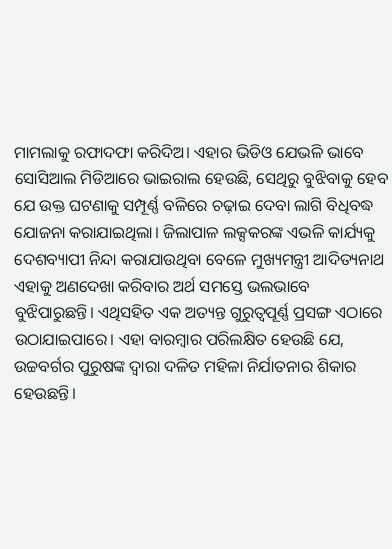ମାମଲାକୁ ରଫାଦଫା କରିଦିଅ। ଏହାର ଭିଡିଓ ଯେଭଳି ଭାବେ ସୋସିଆଲ ମିଡିଆରେ ଭାଇରାଲ ହେଉଛି, ସେଥିରୁ ବୁଝିବାକୁ ହେବ ଯେ ଉକ୍ତ ଘଟଣାକୁ ସମ୍ପୂର୍ଣ୍ଣ ବଳିରେ ଚଢ଼ାଇ ଦେବା ଲାଗି ବିଧିବଦ୍ଧ ଯୋଜନା କରାଯାଇଥିଲା। ଜିଲାପାଳ ଲକ୍ସକରଙ୍କ ଏଭଳି କାର୍ଯ୍ୟକୁ ଦେଶବ୍ୟାପୀ ନିନ୍ଦା କରାଯାଉଥିବା ବେଳେ ମୁଖ୍ୟମନ୍ତ୍ରୀ ଆଦିତ୍ୟନାଥ ଏହାକୁ ଅଣଦେଖା କରିବାର ଅର୍ଥ ସମସ୍ତେ ଭଲଭାବେ ବୁଝିପାରୁଛନ୍ତି। ଏଥିସହିତ ଏକ ଅତ୍ୟନ୍ତ ଗୁରୁତ୍ୱପୂର୍ଣ୍ଣ ପ୍ରସଙ୍ଗ ଏଠାରେ ଉଠାଯାଇପାରେ। ଏହା ବାରମ୍ବାର ପରିଲକ୍ଷିତ ହେଉଛି ଯେ, ଉଚ୍ଚବର୍ଗର ପୁରୁଷଙ୍କ ଦ୍ୱାରା ଦଳିତ ମହିଳା ନିର୍ଯାତନାର ଶିକାର ହେଉଛନ୍ତି।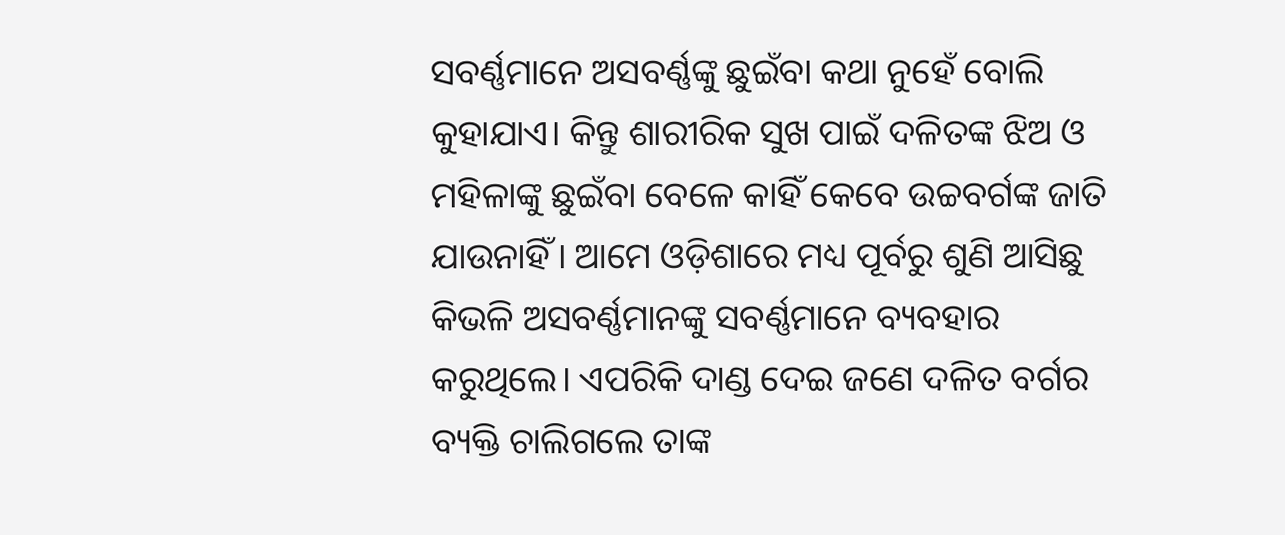ସବର୍ଣ୍ଣମାନେ ଅସବର୍ଣ୍ଣଙ୍କୁ ଛୁଇଁବା କଥା ନୁହେଁ ବୋଲି କୁହାଯାଏ। କିନ୍ତୁ ଶାରୀରିକ ସୁଖ ପାଇଁ ଦଳିତଙ୍କ ଝିଅ ଓ ମହିଳାଙ୍କୁ ଛୁଇଁବା ବେଳେ କାହିଁ କେବେ ଉଚ୍ଚବର୍ଗଙ୍କ ଜାତି ଯାଉନାହିଁ। ଆମେ ଓଡ଼ିଶାରେ ମଧ୍ୟ ପୂର୍ବରୁ ଶୁଣି ଆସିଛୁ କିଭଳି ଅସବର୍ଣ୍ଣମାନଙ୍କୁ ସବର୍ଣ୍ଣମାନେ ବ୍ୟବହାର କରୁଥିଲେ। ଏପରିକି ଦାଣ୍ଡ ଦେଇ ଜଣେ ଦଳିତ ବର୍ଗର ବ୍ୟକ୍ତି ଚାଲିଗଲେ ତାଙ୍କ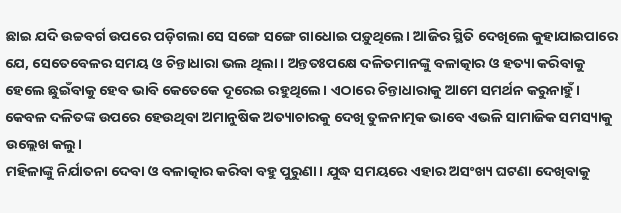ଛାଇ ଯଦି ଉଚ୍ଚବର୍ଗ ଉପରେ ପଡ଼ିଗଲା ସେ ସଙ୍ଗେ ସଙ୍ଗେ ଗାଧୋଇ ପଡ଼ୁଥିଲେ। ଆଜିର ସ୍ଥିତି ଦେଖିଲେ କୁହାଯାଇପାରେ ଯେ, ସେତେବେଳର ସମୟ ଓ ଚିନ୍ତାଧାରା ଭଲ ଥିଲା। ଅନ୍ତତଃପକ୍ଷେ ଦଳିତମାନଙ୍କୁ ବଳାତ୍କାର ଓ ହତ୍ୟା କରିବାକୁ ହେଲେ ଛୁଇଁବାକୁ ହେବ ଭାବି କେତେକେ ଦୂରେଇ ରହୁଥିଲେ। ଏଠାରେ ଚିନ୍ତାଧାରାକୁ ଆମେ ସମର୍ଥନ କରୁନାହୁଁ। କେବଳ ଦଳିତଙ୍କ ଉପରେ ହେଉଥିବା ଅମାନୁଷିକ ଅତ୍ୟାଚାରକୁ ଦେଖି ତୁଳନାତ୍ମକ ଭାବେ ଏଭଳି ସାମାଜିକ ସମସ୍ୟାକୁ ଉଲ୍ଲେଖ କଲୁ।
ମହିଳାଙ୍କୁ ନିର୍ଯାତନା ଦେବା ଓ ବଳାତ୍କାର କରିବା ବହୁ ପୁରୁଣା। ଯୁଦ୍ଧ ସମୟରେ ଏହାର ଅସଂଖ୍ୟ ଘଟଣା ଦେଖିବାକୁ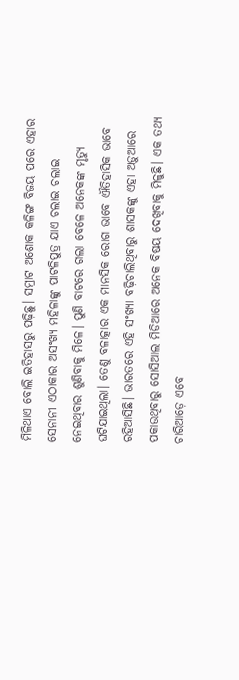ମିଳିଥାଏ ବୋଲି ଇତିହାସରୁ ପଢ଼ିଛୁ। ସମ୍ରାଟ ଅଶୋକ କଳିଙ୍ଗ ବିଜୟ ପରେ ଏହାର ସେନାନୀ ଏଠାକାର ଅସଂଖ୍ୟ ମହିଳାଙ୍କୁ ପାଟଳିପୁତ୍ର ଯାଏ ଚଲାଇ ଚଲାଇ ନେଇଥିବାର ଶୁଣିବାକୁ ମିଳେ। ପୁଣି ବାଟରେ ଗଲା ବେଳେ ଅନେକଙ୍କ ମୃତ୍ୟୁ ଘଟିଯାଇଥିଲା। ତେଣୁ ବଳାତ୍କାର ଏକ ମାନସିକ ରୋଗ ଭାବେ ଐତିହାସିକ ଭାବେ ରହିଆସିଛି। ଭାରତରେ ଏହି ସଂଖ୍ୟା ବଢ଼ିଚାଲିଥିବାରୁ ଶାସକଙ୍କୁ ଏହା ଅଡ଼ୁଆରେ ପକାଉଥିବାରୁ ସୋସିଆଲ ମିଡିଆରେ ଅନେକ ବିଷୟ ଦେଖିବାକୁ ମିଳୁଛି। ଏକ ତଥ୍ୟ ଚାରିଆଡ଼େ ଏବେ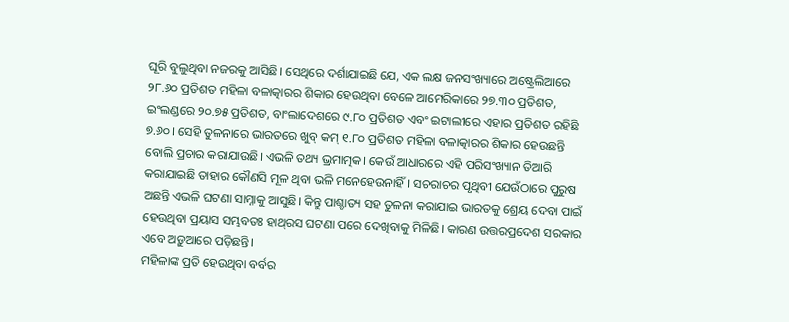ଘୂରି ବୁଲୁଥିବା ନଜରକୁ ଆସିଛି। ସେଥିରେ ଦର୍ଶାଯାଇଛି ଯେ, ଏକ ଲକ୍ଷ ଜନସଂଖ୍ୟାରେ ଅଷ୍ଟ୍ରେଲିଆରେ ୨୮.୬୦ ପ୍ରତିଶତ ମହିଳା ବଳାତ୍କାରର ଶିକାର ହେଉଥିବା ବେଳେ ଆମେରିକାରେ ୨୭.୩୦ ପ୍ରତିଶତ, ଇଂଲଣ୍ଡରେ ୨୦.୭୫ ପ୍ରତିଶତ, ବାଂଲାଦେଶରେ ୯.୮୦ ପ୍ରତିଶତ ଏବଂ ଇଟାଲୀରେ ଏହାର ପ୍ରତିଶତ ରହିଛି ୭.୬୦। ସେହି ତୁଳନାରେ ଭାରତରେ ଖୁବ୍‌ କମ୍‌ ୧.୮୦ ପ୍ରତିଶତ ମହିଳା ବଳାତ୍କାରର ଶିକାର ହେଉଛନ୍ତି ବୋଲି ପ୍ରଚାର କରାଯାଉଛି। ଏଭଳି ତଥ୍ୟ ଭ୍ରମାତ୍ମକ। କେଉଁ ଆଧାରରେ ଏହି ପରିସଂଖ୍ୟାନ ତିଆରି କରାଯାଇଛି ତାହାର କୌଣସି ମୂଳ ଥିବା ଭଳି ମନେହେଉନାହିଁ। ସଚରାଚର ପୃଥିବୀ ଯେଉଁଠାରେ ପୁରୁଷ ଅଛନ୍ତି ଏଭଳି ଘଟଣା ସାମ୍ନାକୁ ଆସୁଛି। କିନ୍ତୁ ପାଶ୍ଚାତ୍ୟ ସହ ତୁଳନା କରାଯାଇ ଭାରତକୁ ଶ୍ରେୟ ଦେବା ପାଇଁ ହେଉଥିବା ପ୍ରୟାସ ସମ୍ଭବତଃ ହାଥ୍‌ରସ ଘଟଣା ପରେ ଦେଖିବାକୁ ମିଳିଛି। କାରଣ ଉତ୍ତରପ୍ରଦେଶ ସରକାର ଏବେ ଅଡ଼ୁଆରେ ପଡ଼ିଛନ୍ତି।
ମହିଳାଙ୍କ ପ୍ରତି ହେଉଥିବା ବର୍ବର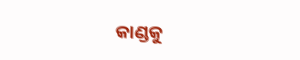କାଣ୍ଡକୁ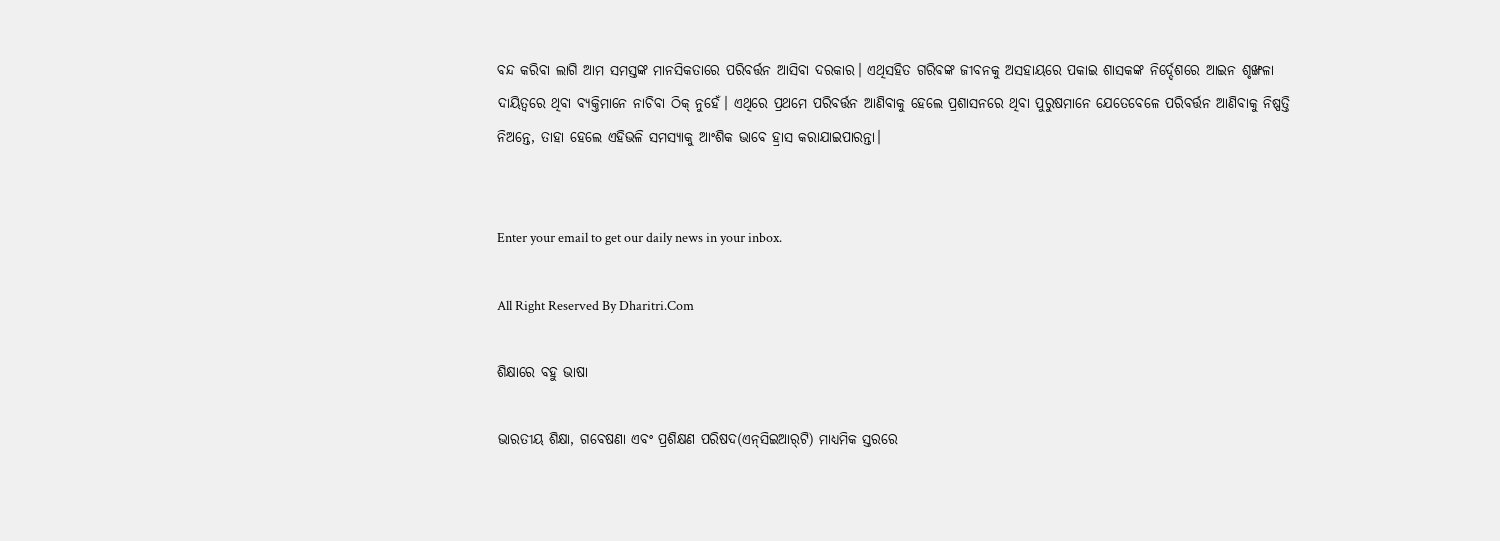ବନ୍ଦ କରିବା ଲାଗି ଆମ ସମସ୍ତଙ୍କ ମାନସିକତାରେ ପରିବର୍ତ୍ତନ ଆସିବା ଦରକାର। ଏଥିସହିତ ଗରିବଙ୍କ ଜୀବନକୁ ଅସହାୟରେ ପକାଇ ଶାସକଙ୍କ ନିର୍ଦ୍ଦେଶରେ ଆଇନ ଶୃଙ୍ଖଳା ଦାୟିତ୍ୱରେ ଥିବା ବ୍ୟକ୍ତିମାନେ ନାଚିବା ଠିକ୍‌ ନୁହେଁ। ଏଥିରେ ପ୍ରଥମେ ପରିବର୍ତ୍ତନ ଆଣିବାକୁ ହେଲେ ପ୍ରଶାସନରେ ଥିବା ପୁରୁଷମାନେ ଯେତେବେଳେ ପରିବର୍ତ୍ତନ ଆଣିବାକୁ ନିଷ୍ପତ୍ତି ନିଅନ୍ତେ, ତାହା ହେଲେ ଏହିଭଳି ସମସ୍ୟାକୁ ଆଂଶିକ ଭାବେ ହ୍ରାସ କରାଯାଇପାରନ୍ତା।


Enter your email to get our daily news in your inbox.

All Right Reserved By Dharitri.Com

ଶିକ୍ଷାରେ ବହୁ ଭାଷା

ଭାରତୀୟ ଶିକ୍ଷା, ଗବେଷଣା ଏବଂ ପ୍ରଶିକ୍ଷଣ ପରିଷଦ(ଏନ୍‌ସିଇଆର୍‌ଟି) ମାଧ୍ୟମିକ ସ୍ତରରେ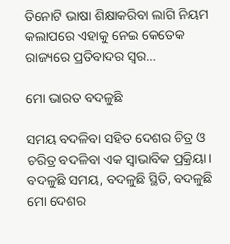ତିନୋଟି ଭାଷା ଶିକ୍ଷାକରିବା ଲାଗି ନିୟମ କଲାପରେ ଏହାକୁ ନେଇ କେତେକ ରାଜ୍ୟରେ ପ୍ରତିବାଦର ସ୍ବର…

ମୋ ଭାରତ ବଦଳୁଛି

ସମୟ ବଦଳିବା ସହିତ ଦେଶର ଚିତ୍ର ଓ ଚରିତ୍ର ବଦଳିବା ଏକ ସ୍ବାଭାବିକ ପ୍ରକ୍ରିୟା। ବଦଳୁଛି ସମୟ, ବଦଳୁଛି ସ୍ଥିତି, ବଦଳୁଛି ମୋ ଦେଶର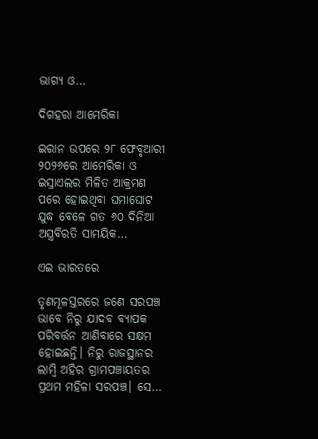ଭାଗ୍ୟ ଓ…

ଦିଗହରା ଆମେରିକା

ଇରାନ ଉପରେ ୨୮ ଫେବୃଆରୀ ୨୦୨୬ରେ ଆମେରିକା ଓ ଇସ୍ରାଏଲର ମିଳିତ ଆକ୍ରମଣ ପରେ ହୋଇଥିବା ଘମାଘୋଟ ଯୁଦ୍ଧ ବେଳେ ଗତ ୬୦ ଦିନିଆ ଅସ୍ତ୍ରବିରତି ସାମୟିକ…

ଏଇ ଭାରତରେ

ତୃଣମୂଳସ୍ତରରେ ଜଣେ ସରପଞ୍ଚ ଭାବେ ନିରୁ ଯାଦବ ବ୍ୟାପକ ପରିବର୍ତ୍ତନ ଆଣିବାରେ ସକ୍ଷମ ହୋଇଛନ୍ତି। ନିରୁ ରାଜସ୍ଥାନର ଲାମ୍ବି ଅହିର ଗ୍ରାମପଞ୍ଚାୟତର ପ୍ରଥମ ମହିଳା ସରପଞ୍ଚ। ସେ…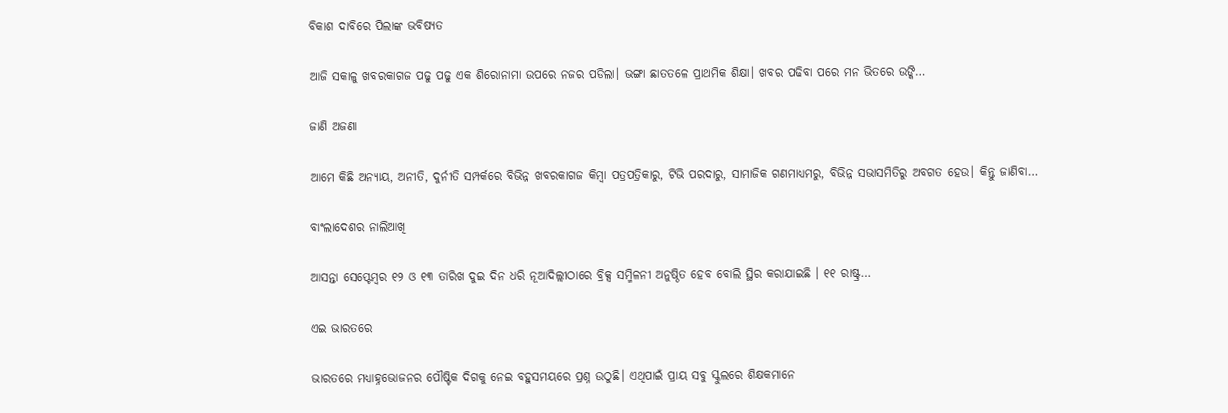ବିକାଶ ଦାବିରେ ପିଲାଙ୍କ ଭବିଷ୍ୟତ

ଆଜି ସକାଳୁ ଖବରକାଗଜ ପଢୁ ପଢୁ ଏକ ଶିରୋନାମା ଉପରେ ନଜର ପଡିଲା। ଭଙ୍ଗା ଛାତତଳେ ପ୍ରାଥମିକ ଶିକ୍ଷା। ଖବର ପଢିବା ପରେ ମନ ଭିତରେ ଉଙ୍କି…

ଜାଣି ଅଜଣା

ଆମେ କିଛି ଅନ୍ୟାୟ, ଅନୀତି, ଦୁର୍ନୀତି ସମ୍ପର୍କରେ ବିଭିନ୍ନ ଖବରକାଗଜ କିମ୍ବା ପତ୍ରପତ୍ରିକାରୁ, ଟିଭି ପରଦାରୁ, ସାମାଜିକ ଗଣମାଧ୍ୟମରୁ, ବିଭିନ୍ନ ସଭାସମିତିରୁ ଅବଗତ ହେଉ। କିନ୍ତୁ ଜାଣିବା…

ବାଂଲାଦେଶର ନାଲିଆଖି

ଆସନ୍ତା ସେପ୍ଟେମ୍ବର ୧୨ ଓ ୧୩ ତାରିଖ ଦୁଇ ଦିନ ଧରି ନୂଆଦିଲ୍ଲୀଠାରେ ବ୍ରିକ୍ସ ସମ୍ମିଳନୀ ଅନୁଷ୍ଠିତ ହେବ ବୋଲି ସ୍ଥିର କରାଯାଇଛି । ୧୧ ରାଷ୍ଟ୍ର…

ଏଇ ଭାରତରେ

ଭାରତରେ ମଧ୍ୟାହ୍ନଭୋଜନର ପୌଷ୍ଟିକ ଦିଗକୁ ନେଇ ବହୁସମୟରେ ପ୍ରଶ୍ନ ଉଠୁଛି। ଏଥିପାଇଁ ପ୍ରାୟ ସବୁ ସ୍କୁଲରେ ଶିକ୍ଷକମାନେ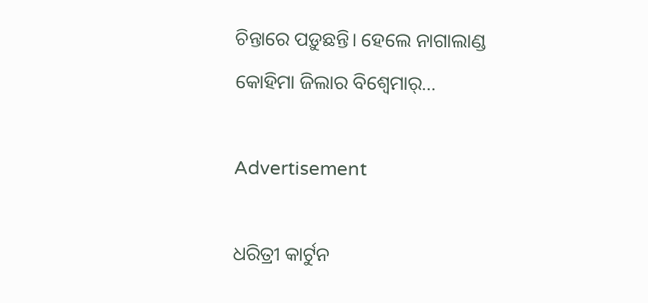ଚିନ୍ତାରେ ପଡ଼ୁଛନ୍ତି। ହେଲେ ନାଗାଲାଣ୍ଡ କୋହିମା ଜିଲାର ବିଶ୍ୱେମାର୍‌…

Advertisement

ଧରିତ୍ରୀ କାର୍ଟୁନ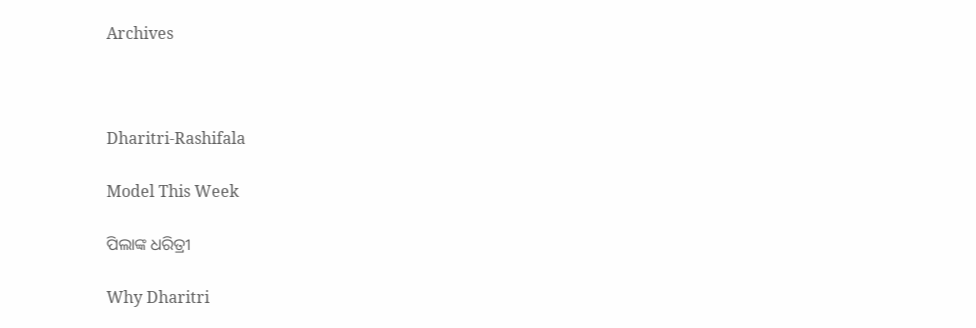Archives



Dharitri-Rashifala

Model This Week

ପିଲାଙ୍କ ଧରିତ୍ରୀ

Why Dharitri